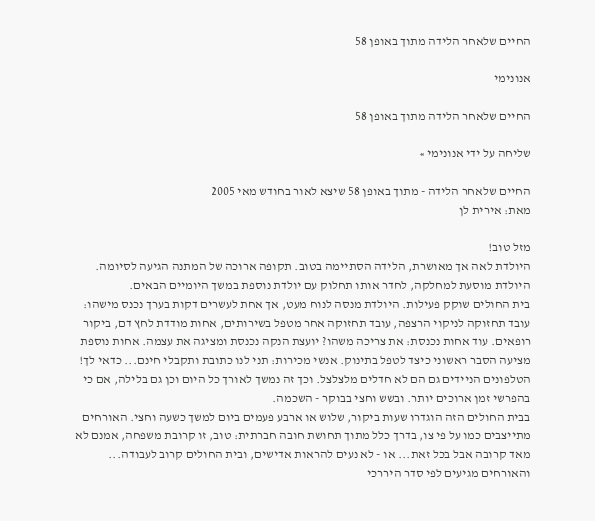החיים שלאחר הלידה מתוך באופן 58

אנונימי

החיים שלאחר הלידה מתוך באופן 58

שליחה על ידי אנונימי »

החיים שלאחר הלידה - מתוך באופן 58 שיצא לאור בחודש מאי 2005
מאת: אירית לן

מזל טוב!
היולדת לאה אך מאושרת, הלידה הסתיימה בטוב. תקופה ארוכה של המתנה הגיעה לסיומה. היולדת מוסעת למחלקה, לחדר אותו תחלוק עם יולדת נוספת במשך היומיים הבאים.
בית החולים שוקק פעילות. היולדת מנסה לנוח מעט, אך אחת לעשרים דקות בערך נכנס מישהו: עובד תחזוקה לניקוי הרצפה, עובד תחזוקה אחר מטפל בשירותים, אחות מודדת לחץ דם, ביקור רופאים. עוד אחות נכנסת: את צריכה משהו? יועצת הנקה נכנסת ומציגה את עצמה. אחות נוספת מציעה הסבר ראשוני כיצד לטפל בתינוק. אנשי מכירות: תני לנו כתובת ותקבלי חינם... כדאי לך! הטלפונים הניידים גם הם לא חדלים מלצלצל. וכך זה נמשך לאורך כל היום וכן גם בלילה, אם כי בהפרשי זמן ארוכים יותר. ובשש וחצי בבוקר - השכמה.
בבית החולים הזה הוגדרו שעות ביקור, שלוש או ארבע פעמים ביום למשך כשעה וחצי. האורחים מתייצבים כמו על פי צו, בדרך כלל מתוך תחושת חובה חברתית: טוב, זו קרובת משפחה, אמנם לא מאד קרובה אבל בכל זאת... או - לא נעים להראות אדישים, ובית החולים קרוב לעבודה... והאורחים מגיעים לפי סדר היררכי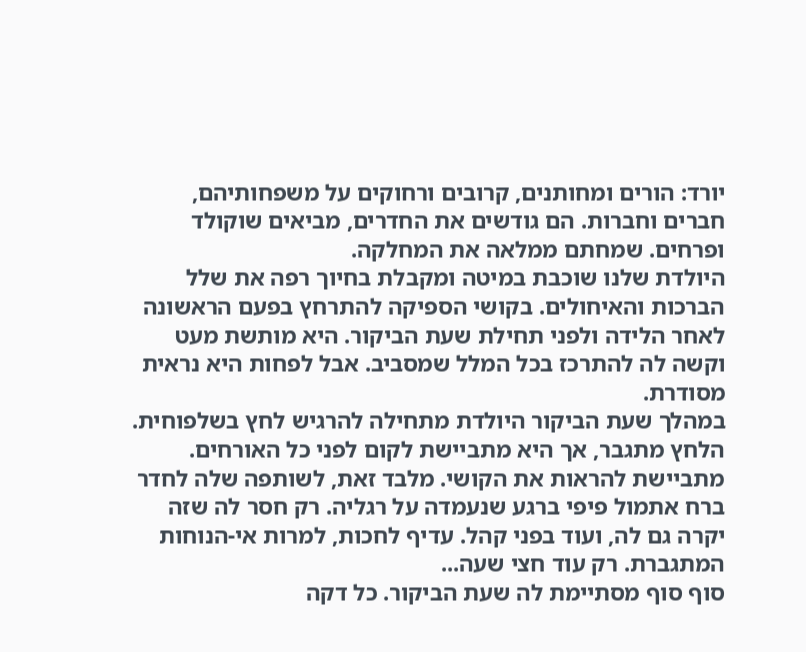יורד: הורים ומחותנים, קרובים ורחוקים על משפחותיהם, חברים וחברות. הם גודשים את החדרים, מביאים שוקולד ופרחים. שמחתם ממלאה את המחלקה.
היולדת שלנו שוכבת במיטה ומקבלת בחיוך רפה את שלל הברכות והאיחולים. בקושי הספיקה להתרחץ בפעם הראשונה לאחר הלידה ולפני תחילת שעת הביקור. היא מותשת מעט וקשה לה להתרכז בכל המלל שמסביב. אבל לפחות היא נראית מסודרת.
במהלך שעת הביקור היולדת מתחילה להרגיש לחץ בשלפוחית. הלחץ מתגבר, אך היא מתביישת לקום לפני כל האורחים. מתביישת להראות את הקושי. מלבד זאת, לשותפה שלה לחדר ברח אתמול פיפי ברגע שנעמדה על רגליה. רק חסר לה שזה יקרה גם לה, ועוד בפני קהל. עדיף לחכות, למרות אי-הנוחות המתגברת. רק עוד חצי שעה...
סוף סוף מסתיימת לה שעת הביקור. כל דקה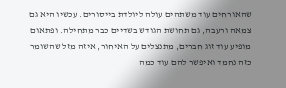שהאורחים עוד משתהים עולה ליולדת בייסורים. עכשיו היא גם צמאה ורעבה, גם תחושת הגודש בשדיים כבר מתחילה. ופתאום מופיע עוד זוג חברים, מתנצלים על האיחור, איזה מזל שהשומר כזה נחמד ואיפשר להם עוד כמה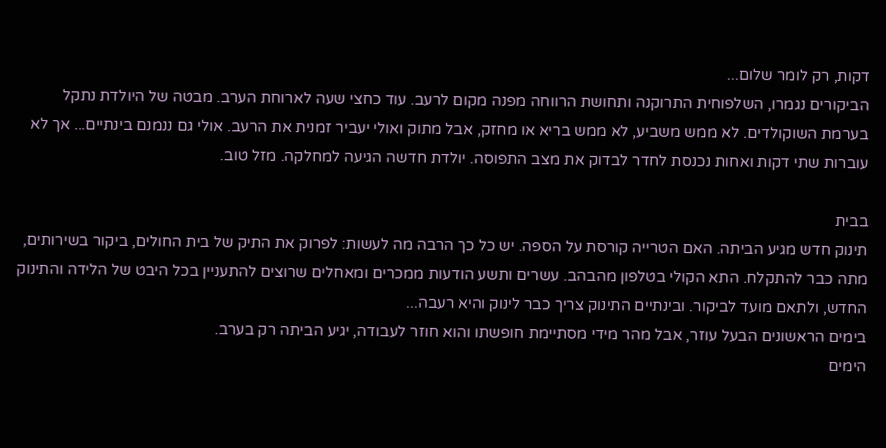דקות, רק לומר שלום...
הביקורים נגמרו, השלפוחית התרוקנה ותחושת הרווחה מפנה מקום לרעב. עוד כחצי שעה לארוחת הערב. מבטה של היולדת נתקל בערמת השוקולדים. לא ממש משביע, לא ממש בריא או מחזק, אבל מתוק ואולי יעביר זמנית את הרעב. אולי גם ננמנם בינתיים... אך לא עוברות שתי דקות ואחות נכנסת לחדר לבדוק את מצב התפוסה. יולדת חדשה הגיעה למחלקה. מזל טוב.

בבית
תינוק חדש מגיע הביתה. האם הטרייה קורסת על הספה. יש כל כך הרבה מה לעשות: לפרוק את התיק של בית החולים, ביקור בשירותים, מתה כבר להתקלח. התא הקולי בטלפון מהבהב. עשרים ותשע הודעות ממכרים ומאחלים שרוצים להתעניין בכל היבט של הלידה והתינוק החדש, ולתאם מועד לביקור. ובינתיים התינוק צריך כבר לינוק והיא רעבה...
בימים הראשונים הבעל עוזר, אבל מהר מידי מסתיימת חופשתו והוא חוזר לעבודה, יגיע הביתה רק בערב.
הימים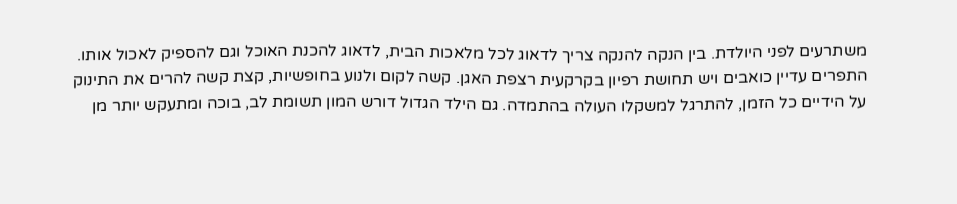משתרעים לפני היולדת. בין הנקה להנקה צריך לדאוג לכל מלאכות הבית, לדאוג להכנת האוכל וגם להספיק לאכול אותו. התפרים עדיין כואבים ויש תחושת רפיון בקרקעית רצפת האגן. קשה לקום ולנוע בחופשיות, קצת קשה להרים את התינוק על הידיים כל הזמן, להתרגל למשקלו העולה בהתמדה. גם הילד הגדול דורש המון תשומת לב, בוכה ומתעקש יותר מן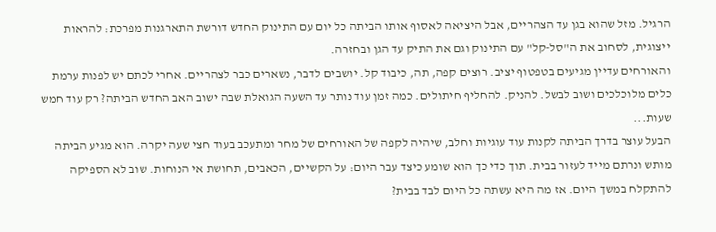הרגיל. מזל שהוא בגן עד הצהריים, אבל היציאה לאסוף אותו הביתה כל יום עם התינוק החדש דורשת התארגנות מפרכת: להראות ייצוגית, לסחוב את ה"סל-קל" עם התינוק וגם את התיק עד הגן ובחזרה.
והאורחים עדיין מגיעים בטפטוף יציב. רוצים קפה, תה, כיבוד קל. יושבים לדבר, נשארים כבר לצהריים. אחרי לכתם יש לפנות ערמת כלים מלוכלכים ושוב לבשל. להניק. להחליף חיתולים. כמה זמן עוד נותר עד השעה הגואלת שבה ישוב האב החדש הביתה? רק עוד חמש שעות...
הבעל עוצר בדרך הביתה לקנות עוד עוגיות וחלב, שיהיה לקפה של האורחים של מחר ומתעכב בעוד חצי שעה יקרה. הוא מגיע הביתה מותש ונרתם מייד לעזור בבית. תוך כדי כך הוא שומע כיצד עבר היום: על הקשיים, הכאבים, תחושת אי הנוחות. שוב לא הספיקה להתקלח במשך היום. אז מה היא עשתה כל היום לבד בבית?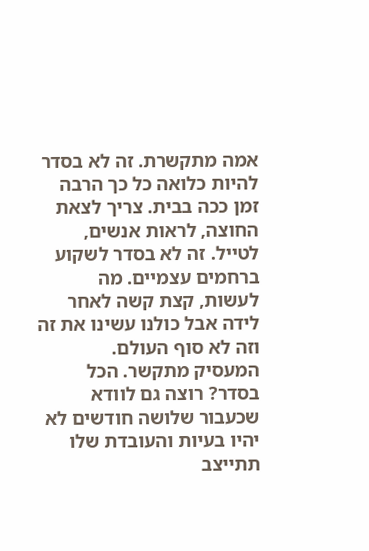אמה מתקשרת. זה לא בסדר להיות כלואה כל כך הרבה זמן ככה בבית. צריך לצאת החוצה, לראות אנשים, לטייל. זה לא בסדר לשקוע ברחמים עצמיים. מה לעשות, קצת קשה לאחר לידה אבל כולנו עשינו את זה וזה לא סוף העולם.
המעסיק מתקשר. הכל בסדר? רוצה גם לוודא שכעבור שלושה חודשים לא יהיו בעיות והעובדת שלו תתייצב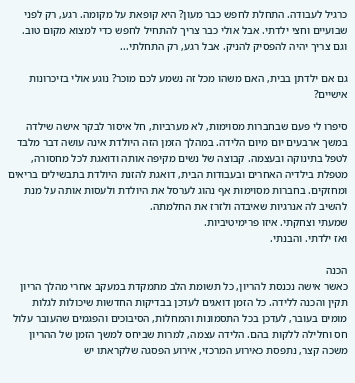כרגיל לעבודה. התחלת לחפש כבר מעון? היא קופאת על מקומה. רגע, רק לפני שבועיים וחצי ילדתי. אבל אולי כבר צריך להתחיל לחפש כדי למצוא מקום טוב. וגם צריך יהיה להפסיק להניק. אבל רגע, רק התחלתי...

גם אם ילדתן בבית, האם משהו מכל זה נשמע לכם מוכר? נוגע אולי בזיכרונות אישיים?

סיפרו לי פעם שבחברות מסוימות, לא מערביות, חל איסור לבקר אישה שילדה במשך ארבעים יום מיום הלידה. במהלך הזמן הזה היולדת אינה עושה דבר מלבד לטפל בתינוקה ובעצמה. קבוצה של נשים מקיפה אותה ודואגת לכל מחסורה, מטפלת בילדיה האחרים ובעבודות הבית, דואגת להזנת היולדת בתבשילים בריאים ומחזקים. בחברות מסוימות אף נהוג לערסל את היולדת ולעסות אותה על מנת להשיב לה אנרגיות שאיבדה ולזרז את החלמתה.
שמעתי וצחקתי. איזו פרימיטיביות.
ואז ילדתי. והבנתי.

הכנה
כאשר אישה נכנסת להריון, כל תשומת הלב מתמקדת במעקב אחרי מהלך הריון תקין והכנה ללידה. כל הזמן דואגים לעדכן בבדיקות החדשות שיכולות לגלות מומים בעובר, לעדכן בכל התסמונות והמחלות, הסיבוכים והפגמים שהעובר עלול חס וחלילה ללקות בהם. הלידה עצמה, למרות שביחס למשך הזמן של ההריון משכה קצר, נתפסת כאירוע המרכזי, אירוע הפסגה שלקראתו יש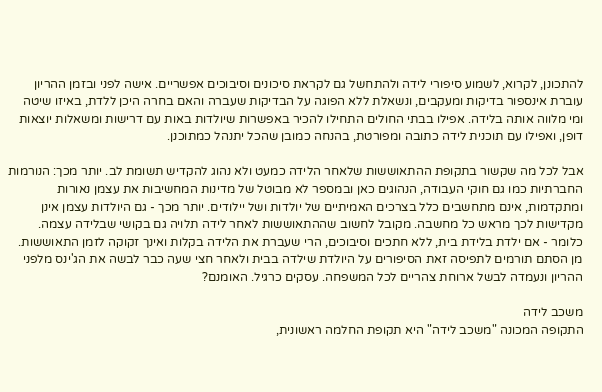להתכונן, לקרוא, לשמוע סיפורי לידה ולהתחשל גם לקראת סיכונים וסיבוכים אפשריים. אישה לפני ובזמן ההריון עוברת אינספור בדיקות ומעקבים, ונשאלת ללא הפוגה על הבדיקות שעברה והאם בחרה היכן ללדת, באיזו שיטה ומי מלווה אותה בלידה. אפילו בבתי החולים התחילו להכיר באפשרות שיולדות באות עם דרישות ומשאלות יוצאות דופן, ואפילו עם תוכנית לידה כתובה ומפורטת, בהנחה כמובן שהכל יתנהל כמתוכנן.

אבל לכל מה שקשור בתקופת ההתאוששות שלאחר הלידה כמעט ולא נהוג להקדיש תשומת לב. יותר מכך: הנורמות החברתיות כמו גם חוקי העבודה, הנהוגים כאן ובמספר לא מבוטל של מדינות המחשיבות את עצמן נאורות ומתקדמות, אינם מתחשבים כלל בצרכים האמיתיים של יולדות ושל יילודים. יותר מכך - גם היולדות עצמן אינן מקדישות לכך מראש כל מחשבה. מקובל לחשוב שההתאוששות לאחר לידה תלויה גם בקושי שבלידה עצמה. כלומר - אם ילדת בלידת בית, ללא חתכים וסיבוכים, הרי שעברת את הלידה בקלות ואינך זקוקה לזמן התאוששות. מן הסתם תורמים לתפיסה זאת הסיפורים על היולדת שילדה בבית ולאחר חצי שעה כבר לבשה את הג'ינס מלפני ההריון ונעמדה לבשל ארוחת צהריים לכל המשפחה. עסקים כרגיל. האומנם?

משכב לידה
התקופה המכונה "משכב לידה" היא תקופת החלמה ראשונית,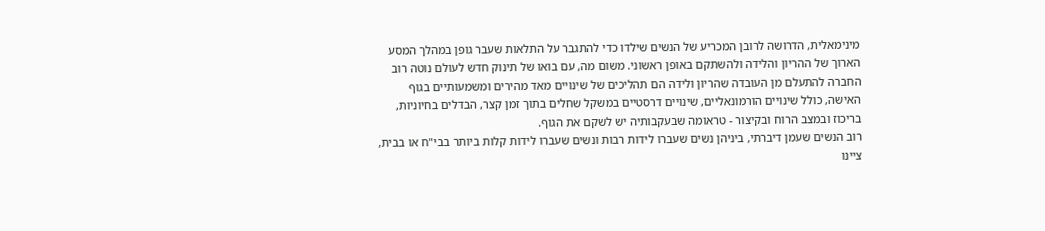מינימאלית, הדרושה לרובן המכריע של הנשים שילדו כדי להתגבר על התלאות שעבר גופן במהלך המסע הארוך של ההריון והלידה ולהשתקם באופן ראשוני. משום מה, עם בואו של תינוק חדש לעולם נוטה רוב החברה להתעלם מן העובדה שהריון ולידה הם תהליכים של שינויים מאד מהירים ומשמעותיים בגוף האישה, כולל שינויים הורמונאליים, שינויים דרסטיים במשקל שחלים בתוך זמן קצר, הבדלים בחיוניות, בריכוז ובמצב הרוח ובקיצור - טראומה שבעקבותיה יש לשקם את הגוף.
רוב הנשים שעמן דיברתי, ביניהן נשים שעברו לידות רבות ונשים שעברו לידות קלות ביותר בבי"ח או בבית, ציינו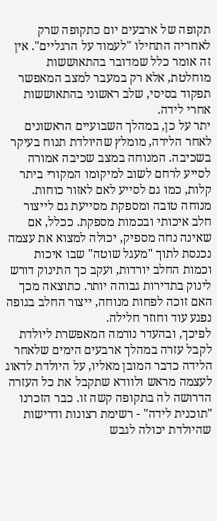תקופה של ארבעים יום כתקופה שרק לאחריה התחילו "לעמוד על הרגליים". אין זה אומר כלל שמדובר בהתאוששות מוחלטת, אלא רק במעבר למצב המאפשר תפקוד בסיסי, שלב ראשוני בהתאוששות אחרי לידה.
יתר על כן, במהלך השבועיים הראשונים לאחר הלידה, מומלץ שהיולדת תנוח בעיקר בשכיבה. המנוחה במצב שכיבה אמורה לסייע לרחם לשוב למיקומו המקורי ביתר קלות, כמו גם לסייע לאם לאזור כוחות. מנוחה טובה ומספקת מסייעת גם לייצור חלב איכותי ובכמות מספקת. ככלל, אם שאינה נחה מספיק, יכולה למצוא את עצמה נכנסת לתוך "מעגל שוטה" שבו איכות וכמות החלב יורדות, ועקב כך התינוק דורש לינוק בתדירות גבוהה יותר. כתוצאה מכך האם זוכה לפחות מנוחה, ייצור החלב בגופה נפגע עוד וחוזר חלילה.
לפיכך, ובהעדר נורמה המאפשרת ליולדת לקבל עזרה במהלך ארבעים הימים שלאחר הלידה כדבר המובן מאליו, על היולדת לדאוג לעצמה מראש ולוודא שתקבל את כל העזרה הדרושה לה בתקופה קשה זו. כבר הזכרנו "תוכנית לידה" - רשימת רצונות ודרישות שהיולדת יכולה לגבש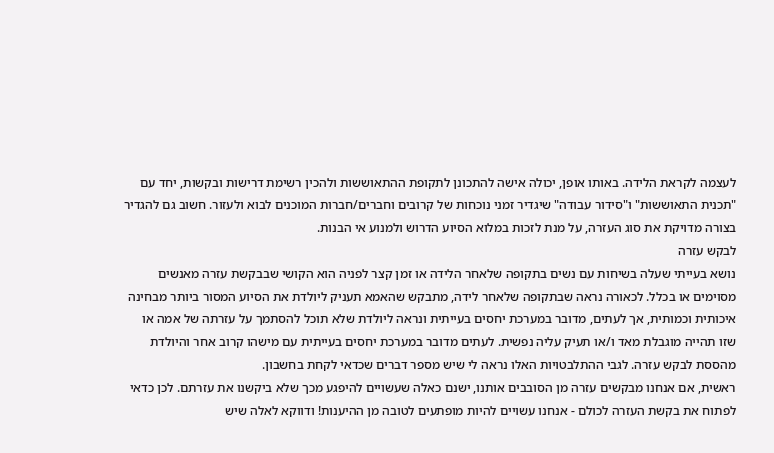לעצמה לקראת הלידה. באותו אופן, יכולה אישה להתכונן לתקופת ההתאוששות ולהכין רשימת דרישות ובקשות, יחד עם "תכנית התאוששות" ו"סידור עבודה" שיגדיר זמני נוכחות של קרובים וחברים/חברות המוכנים לבוא ולעזור. חשוב גם להגדיר בצורה מדויקת את סוג העזרה, על מנת לזכות במלוא הסיוע הדרוש ולמנוע אי הבנות.
לבקש עזרה
נושא בעייתי שעלה בשיחות עם נשים בתקופה שלאחר הלידה או זמן קצר לפניה הוא הקושי שבבקשת עזרה מאנשים מסוימים או בכלל. לכאורה נראה שבתקופה שלאחר לידה, מתבקש שהאמא תעניק ליולדת את הסיוע המסור ביותר מבחינה איכותית וכמותית, אך לעתים, מדובר במערכת יחסים בעייתית ונראה ליולדת שלא תוכל להסתמך על עזרתה של אמה או שזו תהייה מוגבלת מאד ו/או תעיק עליה נפשית. לעתים מדובר במערכת יחסים בעייתית עם מישהו קרוב אחר והיולדת מהססת לבקש עזרה. לגבי ההתלבטויות האלו נראה לי שיש מספר דברים שכדאי לקחת בחשבון.
ראשית, אם אנחנו מבקשים עזרה מן הסובבים אותנו, ישנם כאלה שעשויים להיפגע מכך שלא ביקשנו את עזרתם. לכן כדאי לפתוח את בקשת העזרה לכולם - אנחנו עשויים להיות מופתעים לטובה מן ההיענות! ודווקא לאלה שיש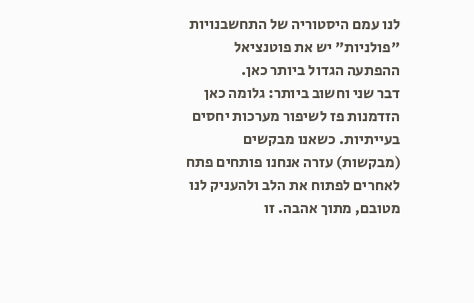לנו עמם היסטוריה של התחשבנויות "פולניות" יש את פוטנציאל ההפתעה הגדול ביותר כאן.
דבר שני וחשוב ביותר: גלומה כאן הזדמנות פז לשיפור מערכות יחסים בעייתיות. כשאנו מבקשים (מבקשות) עזרה אנחנו פותחים פתח לאחרים לפתוח את הלב ולהעניק לנו מטובם, מתוך אהבה. זו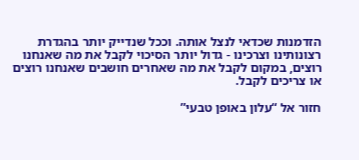הזדמנות שכדאי לנצל אותה. וככל שנדייק יותר בהגדרת רצונותינו וצרכינו - גדול יותר הסיכוי לקבל את מה שאנחנו רוצים, במקום לקבל את מה שאחרים חושבים שאנחנו רוצים או צריכים לקבל.

חזור אל “עלון באופן טבעי”